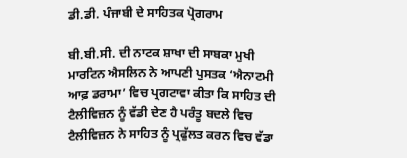ਡੀ.ਡੀ. ਪੰਜਾਬੀ ਦੇ ਸਾਹਿਤਕ ਪ੍ਰੋਗਰਾਮ

ਬੀ.ਬੀ.ਸੀ. ਦੀ ਨਾਟਕ ਸ਼ਾਖਾ ਦੀ ਸਾਬਕਾ ਮੁਖੀ ਮਾਰਟਿਨ ਐਸਲਿਨ ਨੇ ਆਪਣੀ ਪੁਸਤਕ ‘ਐਨਾਟਮੀ ਆਫ਼ ਡਰਾਮਾ’ ਵਿਚ ਪ੍ਰਗਟਾਵਾ ਕੀਤਾ ਕਿ ਸਾਹਿਤ ਦੀ ਟੈਲੀਵਿਜ਼ਨ ਨੂੰ ਵੱਡੀ ਦੇਣ ਹੈ ਪਰੰਤੂ ਬਦਲੇ ਵਿਚ ਟੈਲੀਵਿਜ਼ਨ ਨੇ ਸਾਹਿਤ ਨੂੰ ਪ੍ਰਫੁੱਲਤ ਕਰਨ ਵਿਚ ਵੱਡਾ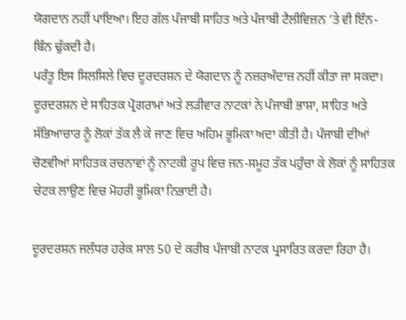ਯੋਗਦਾਨ ਨਹੀਂ ਪਾਇਆ। ਇਹ ਗੱਲ ਪੰਜਾਬੀ ਸਾਹਿਤ ਅਤੇ ਪੰਜਾਬੀ ਟੈਲੀਵਿਜ਼ਨ ’ਤੇ ਵੀ ਇੰਨ-ਬਿੰਨ ਢੁੱਕਦੀ ਹੈ।
ਪਰੰਤੂ ਇਸ ਸਿਲਸਿਲੇ ਵਿਚ ਦੂਰਦਰਸ਼ਨ ਦੇ ਯੋਗਦਾਨ ਨੂੰ ਨਜ਼ਰਅੰਦਾਜ਼ ਨਹੀਂ ਕੀਤਾ ਜਾ ਸਕਦਾ। ਦੂਰਦਰਸ਼ਨ ਦੇ ਸਾਹਿਤਕ ਪ੍ਰੋਗਰਾਮਾਂ ਅਤੇ ਲੜੀਵਾਰ ਨਾਟਕਾਂ ਨੇ ਪੰਜਾਬੀ ਭਾਸ਼ਾ, ਸਾਹਿਤ ਅਤੇ ਸੱਭਿਆਚਾਰ ਨੂੰ ਲੋਕਾਂ ਤੱਕ ਲੈ ਕੇ ਜਾਣ ਵਿਚ ਅਹਿਮ ਭੂਮਿਕਾ ਅਦਾ ਕੀਤੀ ਹੈ। ਪੰਜਾਬੀ ਦੀਆਂ ਚੋਣਵੀਆਂ ਸਾਹਿਤਕ ਰਚਨਾਵਾਂ ਨੂੰ ਨਾਟਕੀ ਰੂਪ ਵਿਚ ਜਨ-ਸਮੂਹ ਤੱਕ ਪਹੁੰਚਾ ਕੇ ਲੋਕਾਂ ਨੂੰ ਸਾਹਿਤਕ ਚੇਟਕ ਲਾਉਣ ਵਿਚ ਮੋਹਰੀ ਭੂਮਿਕਾ ਨਿਭਾਈ ਹੈ।

ਦੂਰਦਰਸ਼ਨ ਜਲੰਧਰ ਹਰੇਕ ਸਾਲ 50 ਦੇ ਕਰੀਬ ਪੰਜਾਬੀ ਨਾਟਕ ਪ੍ਰਸਾਰਿਤ ਕਰਦਾ ਰਿਹਾ ਹੈ।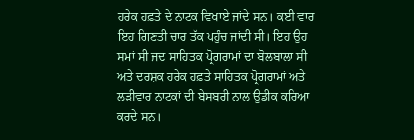ਹਰੇਕ ਹਫ਼ਤੇ ਦੇ ਨਾਟਕ ਵਿਖਾਏ ਜਾਂਦੇ ਸਨ। ਕਈ ਵਾਰ ਇਹ ਗਿਣਤੀ ਚਾਰ ਤੱਕ ਪਹੁੰਚ ਜਾਂਦੀ ਸੀ। ਇਹ ਉਹ ਸਮਾਂ ਸੀ ਜਦ ਸਾਹਿਤਕ ਪ੍ਰੋਗਰਾਮਾਂ ਦਾ ਬੋਲਬਾਲਾ ਸੀ ਅਤੇ ਦਰਸ਼ਕ ਹਰੇਕ ਹਫ਼ਤੇ ਸਾਹਿਤਕ ਪ੍ਰੋਗਰਾਮਾਂ ਅਤੇ ਲੜੀਵਾਰ ਨਾਟਕਾਂ ਦੀ ਬੇਸਬਰੀ ਨਾਲ ਉਡੀਕ ਕਰਿਆ ਕਰਦੇ ਸਨ।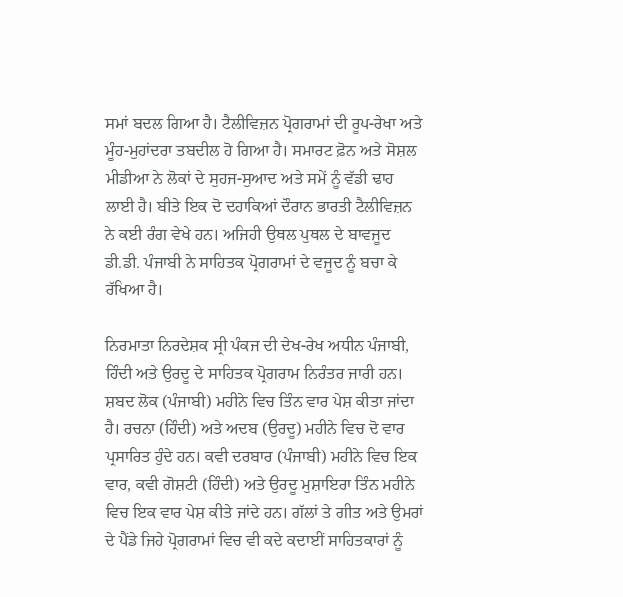ਸਮਾਂ ਬਦਲ ਗਿਆ ਹੈ। ਟੈਲੀਵਿਜ਼ਨ ਪ੍ਰੋਗਰਾਮਾਂ ਦੀ ਰੂਪ-ਰੇਖਾ ਅਤੇ ਮੂੰਹ-ਮੁਹਾਂਦਰਾ ਤਬਦੀਲ ਹੋ ਗਿਆ ਹੈ। ਸਮਾਰਟ ਫ਼ੋਨ ਅਤੇ ਸੋਸ਼ਲ ਮੀਡੀਆ ਨੇ ਲੋਕਾਂ ਦੇ ਸੁਹਜ-ਸੁਆਦ ਅਤੇ ਸਮੇਂ ਨੂੰ ਵੱਡੀ ਢਾਹ ਲਾਈ ਹੈ। ਬੀਤੇ ਇਕ ਦੋ ਦਹਾਕਿਆਂ ਦੌਰਾਨ ਭਾਰਤੀ ਟੈਲੀਵਿਜ਼ਨ ਨੇ ਕਈ ਰੰਗ ਵੇਖੇ ਹਨ। ਅਜਿਹੀ ਉਥਲ ਪੁਥਲ ਦੇ ਬਾਵਜੂਦ ਡੀ.ਡੀ. ਪੰਜਾਬੀ ਨੇ ਸਾਹਿਤਕ ਪ੍ਰੋਗਰਾਮਾਂ ਦੇ ਵਜੂਦ ਨੂੰ ਬਚਾ ਕੇ ਰੱਖਿਆ ਹੈ।

ਨਿਰਮਾਤਾ ਨਿਰਦੇਸ਼ਕ ਸ੍ਰੀ ਪੰਕਜ ਦੀ ਦੇਖ-ਰੇਖ ਅਧੀਨ ਪੰਜਾਬੀ, ਹਿੰਦੀ ਅਤੇ ਉਰਦੂ ਦੇ ਸਾਹਿਤਕ ਪ੍ਰੋਗਰਾਮ ਨਿਰੰਤਰ ਜਾਰੀ ਹਨ। ਸ਼ਬਦ ਲੋਕ (ਪੰਜਾਬੀ) ਮਹੀਨੇ ਵਿਚ ਤਿੰਨ ਵਾਰ ਪੇਸ਼ ਕੀਤਾ ਜਾਂਦਾ ਹੈ। ਰਚਨਾ (ਹਿੰਦੀ) ਅਤੇ ਅਦਬ (ਉਰਦੂ) ਮਹੀਨੇ ਵਿਚ ਦੋ ਵਾਰ ਪ੍ਰਸਾਰਿਤ ਹੁੰਦੇ ਹਨ। ਕਵੀ ਦਰਬਾਰ (ਪੰਜਾਬੀ) ਮਹੀਨੇ ਵਿਚ ਇਕ ਵਾਰ, ਕਵੀ ਗੋਸ਼ਟੀ (ਹਿੰਦੀ) ਅਤੇ ਉਰਦੂ ਮੁਸ਼ਾਇਰਾ ਤਿੰਨ ਮਹੀਨੇ ਵਿਚ ਇਕ ਵਾਰ ਪੇਸ਼ ਕੀਤੇ ਜਾਂਦੇ ਹਨ। ਗੱਲਾਂ ਤੇ ਗੀਤ ਅਤੇ ਉਮਰਾਂ ਦੇ ਪੈਂਡੇ ਜਿਹੇ ਪ੍ਰੋਗਰਾਮਾਂ ਵਿਚ ਵੀ ਕਦੇ ਕਦਾਈਂ ਸਾਹਿਤਕਾਰਾਂ ਨੂੰ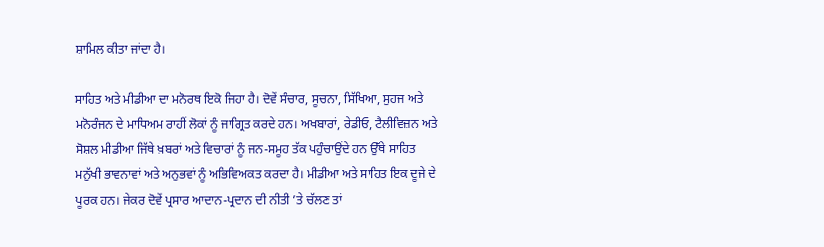ਸ਼ਾਮਿਲ ਕੀਤਾ ਜਾਂਦਾ ਹੈ।

ਸਾਹਿਤ ਅਤੇ ਮੀਡੀਆ ਦਾ ਮਨੋਰਥ ਇਕੋ ਜਿਹਾ ਹੈ। ਦੋਵੇਂ ਸੰਚਾਰ, ਸੂਚਨਾ, ਸਿੱਖਿਆ, ਸੁਹਜ ਅਤੇ ਮਨੋਰੰਜਨ ਦੇ ਮਾਧਿਅਮ ਰਾਹੀਂ ਲੋਕਾਂ ਨੂੰ ਜਾਗ੍ਰਿਤ ਕਰਦੇ ਹਨ। ਅਖਬਾਰਾਂ, ਰੇਡੀਓ, ਟੈਲੀਵਿਜ਼ਨ ਅਤੇ ਸੋਸ਼ਲ ਮੀਡੀਆ ਜਿੱਥੇ ਖ਼ਬਰਾਂ ਅਤੇ ਵਿਚਾਰਾਂ ਨੂੰ ਜਨ-ਸਮੂਹ ਤੱਕ ਪਹੁੰਚਾਉਂਦੇ ਹਨ ਉੱਥੇ ਸਾਹਿਤ ਮਨੁੱਖੀ ਭਾਵਨਾਵਾਂ ਅਤੇ ਅਨੁਭਵਾਂ ਨੂੰ ਅਭਿਵਿਅਕਤ ਕਰਦਾ ਹੈ। ਮੀਡੀਆ ਅਤੇ ਸਾਹਿਤ ਇਕ ਦੂਜੇ ਦੇ ਪੂਰਕ ਹਨ। ਜੇਕਰ ਦੋਵੇਂ ਪ੍ਰਸਾਰ ਆਦਾਨ-ਪ੍ਰਦਾਨ ਦੀ ਨੀਤੀ ’ਤੇ ਚੱਲਣ ਤਾਂ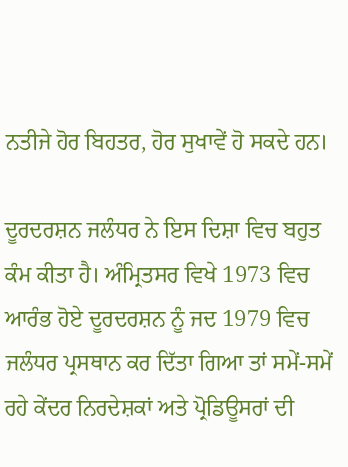ਨਤੀਜੇ ਹੋਰ ਬਿਹਤਰ, ਹੋਰ ਸੁਖਾਵੇਂ ਹੋ ਸਕਦੇ ਹਨ।

ਦੂਰਦਰਸ਼ਨ ਜਲੰਧਰ ਨੇ ਇਸ ਦਿਸ਼ਾ ਵਿਚ ਬਹੁਤ ਕੰਮ ਕੀਤਾ ਹੈ। ਅੰਮ੍ਰਿਤਸਰ ਵਿਖੇ 1973 ਵਿਚ ਆਰੰਭ ਹੋਏ ਦੂਰਦਰਸ਼ਨ ਨੂੰ ਜਦ 1979 ਵਿਚ ਜਲੰਧਰ ਪ੍ਰਸਥਾਨ ਕਰ ਦਿੱਤਾ ਗਿਆ ਤਾਂ ਸਮੇਂ-ਸਮੇਂ ਰਹੇ ਕੇਂਦਰ ਨਿਰਦੇਸ਼ਕਾਂ ਅਤੇ ਪ੍ਰੋਡਿਊਸਰਾਂ ਦੀ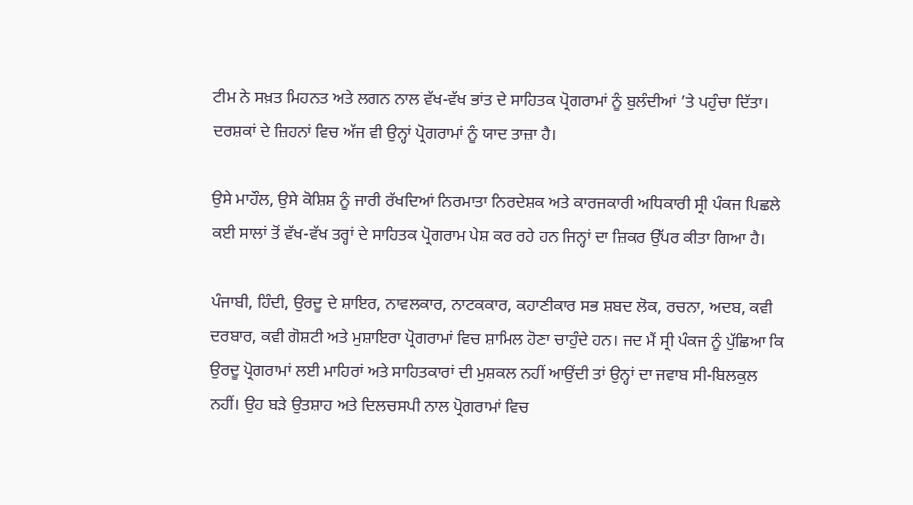ਟੀਮ ਨੇ ਸਖ਼ਤ ਮਿਹਨਤ ਅਤੇ ਲਗਨ ਨਾਲ ਵੱਖ-ਵੱਖ ਭਾਂਤ ਦੇ ਸਾਹਿਤਕ ਪ੍ਰੋਗਰਾਮਾਂ ਨੂੰ ਬੁਲੰਦੀਆਂ ’ਤੇ ਪਹੁੰਚਾ ਦਿੱਤਾ। ਦਰਸ਼ਕਾਂ ਦੇ ਜ਼ਿਹਨਾਂ ਵਿਚ ਅੱਜ ਵੀ ਉਨ੍ਹਾਂ ਪ੍ਰੋਗਰਾਮਾਂ ਨੂੰ ਯਾਦ ਤਾਜ਼ਾ ਹੈ।

ਉਸੇ ਮਾਹੌਲ, ਉਸੇ ਕੋਸ਼ਿਸ਼ ਨੂੰ ਜਾਰੀ ਰੱਖਦਿਆਂ ਨਿਰਮਾਤਾ ਨਿਰਦੇਸ਼ਕ ਅਤੇ ਕਾਰਜਕਾਰੀ ਅਧਿਕਾਰੀ ਸ੍ਰੀ ਪੰਕਜ ਪਿਛਲੇ ਕਈ ਸਾਲਾਂ ਤੋਂ ਵੱਖ-ਵੱਖ ਤਰ੍ਹਾਂ ਦੇ ਸਾਹਿਤਕ ਪ੍ਰੋਗਰਾਮ ਪੇਸ਼ ਕਰ ਰਹੇ ਹਨ ਜਿਨ੍ਹਾਂ ਦਾ ਜ਼ਿਕਰ ਉੱਪਰ ਕੀਤਾ ਗਿਆ ਹੈ।

ਪੰਜਾਬੀ, ਹਿੰਦੀ, ਉਰਦੂ ਦੇ ਸ਼ਾਇਰ, ਨਾਵਲਕਾਰ, ਨਾਟਕਕਾਰ, ਕਹਾਣੀਕਾਰ ਸਭ ਸ਼ਬਦ ਲੋਕ, ਰਚਨਾ, ਅਦਬ, ਕਵੀ ਦਰਬਾਰ, ਕਵੀ ਗੋਸ਼ਟੀ ਅਤੇ ਮੁਸ਼ਾਇਰਾ ਪ੍ਰੋਗਰਾਮਾਂ ਵਿਚ ਸ਼ਾਮਿਲ ਹੋਣਾ ਚਾਹੁੰਦੇ ਹਨ। ਜਦ ਮੈਂ ਸ੍ਰੀ ਪੰਕਜ ਨੂੰ ਪੁੱਛਿਆ ਕਿ ਉਰਦੂ ਪ੍ਰੋਗਰਾਮਾਂ ਲਈ ਮਾਹਿਰਾਂ ਅਤੇ ਸਾਹਿਤਕਾਰਾਂ ਦੀ ਮੁਸ਼ਕਲ ਨਹੀਂ ਆਉਂਦੀ ਤਾਂ ਉਨ੍ਹਾਂ ਦਾ ਜਵਾਬ ਸੀ-ਬਿਲਕੁਲ ਨਹੀਂ। ਉਹ ਬੜੇ ਉਤਸ਼ਾਹ ਅਤੇ ਦਿਲਚਸਪੀ ਨਾਲ ਪ੍ਰੋਗਰਾਮਾਂ ਵਿਚ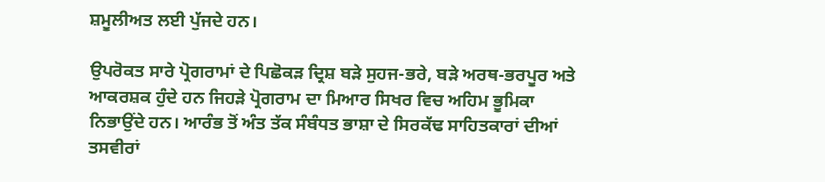ਸ਼ਮੂਲੀਅਤ ਲਈ ਪੁੱਜਦੇ ਹਨ।

ਉਪਰੋਕਤ ਸਾਰੇ ਪ੍ਰੋਗਰਾਮਾਂ ਦੇ ਪਿਛੋਕੜ ਦ੍ਰਿਸ਼ ਬੜੇ ਸੁਹਜ-ਭਰੇ, ਬੜੇ ਅਰਥ-ਭਰਪੂਰ ਅਤੇ ਆਕਰਸ਼ਕ ਹੁੰਦੇ ਹਨ ਜਿਹੜੇ ਪ੍ਰੋਗਰਾਮ ਦਾ ਮਿਆਰ ਸਿਖਰ ਵਿਚ ਅਹਿਮ ਭੂਮਿਕਾ ਨਿਭਾਉਂਦੇ ਹਨ। ਆਰੰਭ ਤੋਂ ਅੰਤ ਤੱਕ ਸੰਬੰਧਤ ਭਾਸ਼ਾ ਦੇ ਸਿਰਕੱਢ ਸਾਹਿਤਕਾਰਾਂ ਦੀਆਂ ਤਸਵੀਰਾਂ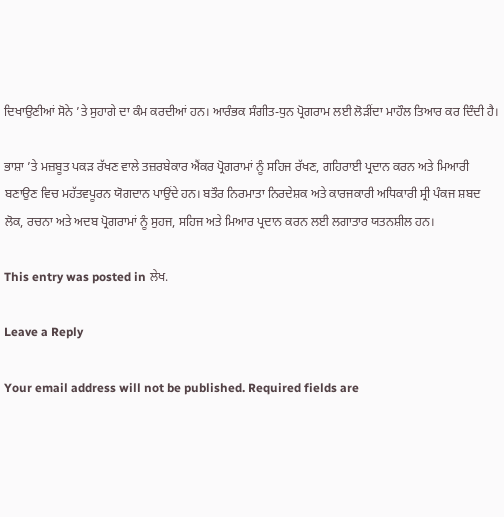ਦਿਖਾਉਣੀਆਂ ਸੋਨੇ ’ਤੇ ਸੁਹਾਗੇ ਦਾ ਕੰਮ ਕਰਦੀਆਂ ਹਨ। ਆਰੰਭਕ ਸੰਗੀਤ-ਧੁਨ ਪ੍ਰੋਗਰਾਮ ਲਈ ਲੋੜੀਂਦਾ ਮਾਹੌਲ ਤਿਆਰ ਕਰ ਦਿੰਦੀ ਹੈ।

ਭਾਸ਼ਾ ’ਤੇ ਮਜ਼ਬੂਤ ਪਕੜ ਰੱਖਣ ਵਾਲੇ ਤਜ਼ਰਬੇਕਾਰ ਐਂਕਰ ਪ੍ਰੋਗਰਾਮਾਂ ਨੂੰ ਸਹਿਜ ਰੱਖਣ, ਗਹਿਰਾਈ ਪ੍ਰਦਾਨ ਕਰਨ ਅਤੇ ਮਿਆਰੀ ਬਣਾਉਣ ਵਿਚ ਮਹੱਤਵਪੂਰਨ ਯੋਗਦਾਨ ਪਾਉਂਦੇ ਹਨ। ਬਤੌਰ ਨਿਰਮਾਤਾ ਨਿਰਦੇਸ਼ਕ ਅਤੇ ਕਾਰਜਕਾਰੀ ਅਧਿਕਾਰੀ ਸ੍ਰੀ ਪੰਕਜ ਸ਼ਬਦ ਲੋਕ, ਰਚਨਾ ਅਤੇ ਅਦਬ ਪ੍ਰੋਗਰਾਮਾਂ ਨੂੰ ਸੁਹਜ, ਸਹਿਜ ਅਤੇ ਮਿਆਰ ਪ੍ਰਦਾਨ ਕਰਨ ਲਈ ਲਗਾਤਾਰ ਯਤਨਸ਼ੀਲ ਹਨ।

This entry was posted in ਲੇਖ.

Leave a Reply

Your email address will not be published. Required fields are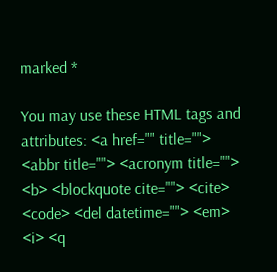marked *

You may use these HTML tags and attributes: <a href="" title=""> <abbr title=""> <acronym title=""> <b> <blockquote cite=""> <cite> <code> <del datetime=""> <em> <i> <q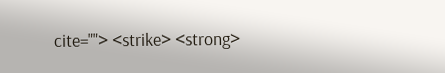cite=""> <strike> <strong>